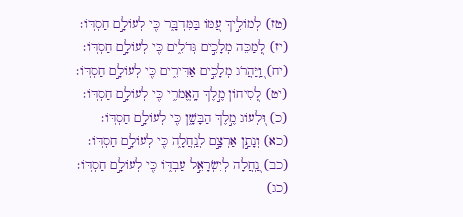(טז) לְמוֹלִ֣יךְ עַ֭מּוֹ בַּמִּדְבָּ֑ר כִּ֖י לְעוֹלָ֣ם חַסְדּֽוֹ׃
(יז) לְ֭מַכֵּה מְלָכִ֣ים גְּדֹלִ֑ים כִּ֖י לְעוֹלָ֣ם חַסְדּֽוֹ׃
(יח) וַֽ֭יַּהֲרֹג מְלָכִ֣ים אַדִּירִ֑ים כִּ֖י לְעוֹלָ֣ם חַסְדּֽוֹ׃
(יט) לְ֭סִיחוֹן מֶ֣לֶךְ הָֽאֱמֹרִ֑י כִּ֖י לְעוֹלָ֣ם חַסְדּֽוֹ׃
(כ) וּ֭לְעוֹג מֶ֣לֶךְ הַבָּשָׁ֑ן כִּ֖י לְעוֹלָ֣ם חַסְדּֽוֹ׃
(כא) וְנָתַ֣ן אַרְצָ֣ם לְנַֽחֲלָ֑ה כִּ֖י לְעוֹלָ֣ם חַסְדּֽוֹ׃
(כב) נַֽ֭חֲלָה לְיִשְׂרָאֵ֣ל עַבְדּ֑וֹ כִּ֖י לְעוֹלָ֣ם חַסְדּֽוֹ׃
(כג)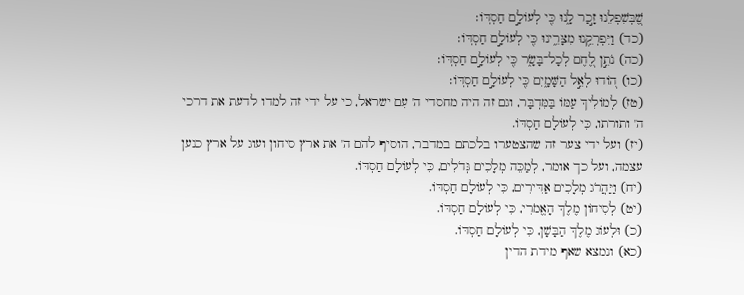שֶׁ֭בְּשִׁפְלֵנוּ זָ֣כַר לָ֑נוּ כִּ֖י לְעוֹלָ֣ם חַסְדּֽוֹ׃
(כד) וַיִּפְרְקֵ֥נוּ מִצָּרֵ֑ינוּ כִּ֖י לְעוֹלָ֣ם חַסְדּֽוֹ׃
(כה) נֹתֵ֣ן לֶ֭חֶם לְכָל־בָּשָׂ֑ר כִּ֖י לְעוֹלָ֣ם חַסְדּֽוֹ׃
(כו) ה֭וֹדוּ לְאֵ֣ל הַשָּׁמָ֑יִם כִּ֖י לְעוֹלָ֣ם חַסְדּֽוֹ׃
(טז) לְמוֹלִיךְ עַמּוֹ בַּמִּדְבָּר, וגם זה היה מחסדי ה' עִם ישראל, כי על ידי זה למדו לדעת את דרכי ה' ותורתו, כִּי לְעוֹלָם חַסְדּוֹ.
(יז) ועל ידי צער זה שהצטערו בלכתם במדבר, הוסיף להם ה' את ארץ סיחון ועוג על ארץ כנען עצמה, ועל כך אומר, לְמַכֵּה מְלָכִים גְּדֹלִים, כִּי לְעוֹלָם חַסְדּוֹ.
(יח) וַיַּהֲרֹג מְלָכִים אַדִּירִים, כִּי לְעוֹלָם חַסְדּוֹ.
(יט) לְסִיחוֹן מֶלֶךְ הָאֱמֹרִי, כִּי לְעוֹלָם חַסְדּוֹ.
(כ) וּלְעוֹג מֶלֶךְ הַבָּשָׁן, כִּי לְעוֹלָם חַסְדּוֹ.
(כא) ונמצא שאף מידת הדין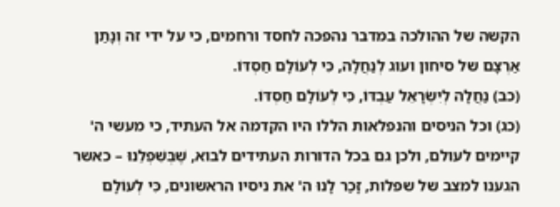הקשה של ההולכה במדבר נהפכה לחסד ורחמים, כי על ידי זה וְנָתַן אַרְצָם של סיחון ועוג לְנַחֲלָה, כִּי לְעוֹלָם חַסְדּוֹ.
(כב) נַחֲלָה לְיִשְׂרָאֵל עַבְדּוֹ, כִּי לְעוֹלָם חַסְדּוֹ.
(כג) וכל הניסים והנפלאות הללו היו הקדמה אל העתיד, כי מעשי ה' קיימים לעולם, ולכן גם בכל הדורות העתידים לבוא, שֶׁבְּשִׁפְלֵנוּ – כאשר הגענו למצב של שפלות, זָכַר לָנוּ ה' את ניסיו הראשונים, כִּי לְעוֹלָם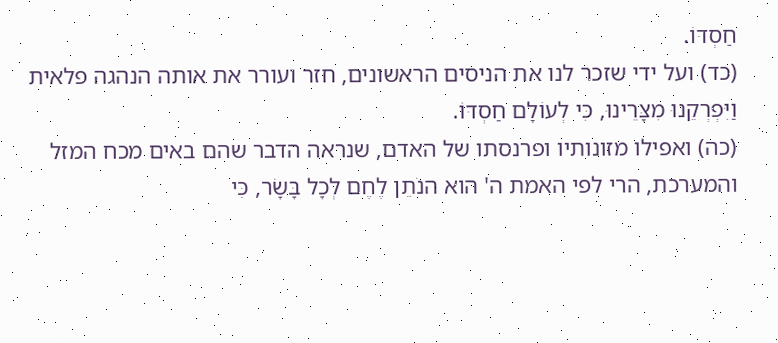חַסְדּוֹ.
(כד) ועל ידי שזכר לנו את הניסים הראשונים, חזר ועורר את אותה הנהגה פלאית וַיִּפְרְקֵנוּ מִצָּרֵינוּ, כִּי לְעוֹלָם חַסְדּוֹ.
(כה) ואפילו מזונותיו ופרנסתו של האדם, שנראה הדבר שהם באים מכח המזל והמערכת, הרי לפי האמת ה' הוא הנֹתֵן לֶחֶם לְכָל בָּשָׂר, כִּי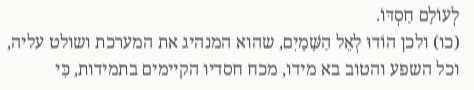לְעוֹלָם חַסְדּוֹ.
(כו) ולכן הוֹדוּ לְאֵל הַשָּׁמָיִם, שהוא המנהיג את המערכת ושולט עליה, וכל השפע והטוב בא מידו, מכח חסדיו הקיימים בתמידות, כִּי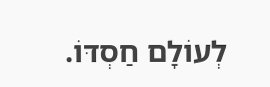לְעוֹלָם חַסְדּוֹ.